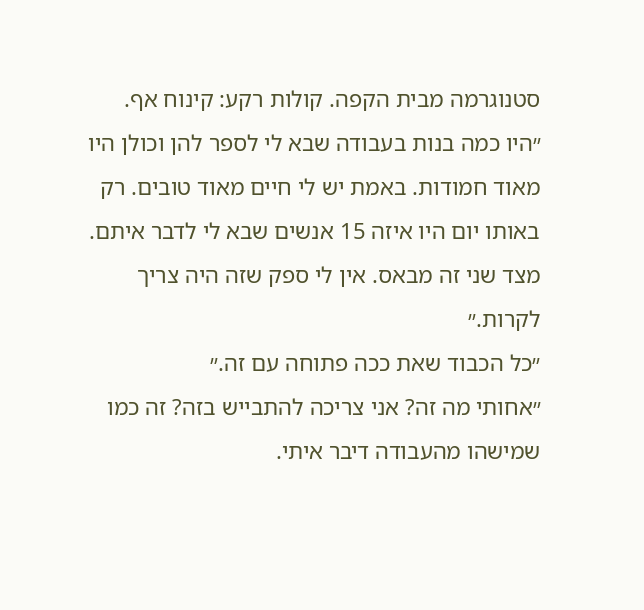סטנוגרמה מבית הקפה. קולות רקע: קינוח אף.
״היו כמה בנות בעבודה שבא לי לספר להן וכולן היו מאוד חמודות. באמת יש לי חיים מאוד טובים. רק באותו יום היו איזה 15 אנשים שבא לי לדבר איתם. מצד שני זה מבאס. אין לי ספק שזה היה צריך לקרות.״
״כל הכבוד שאת ככה פתוחה עם זה.״
״אחותי מה זה? אני צריכה להתבייש בזה? זה כמו שמישהו מהעבודה דיבר איתי.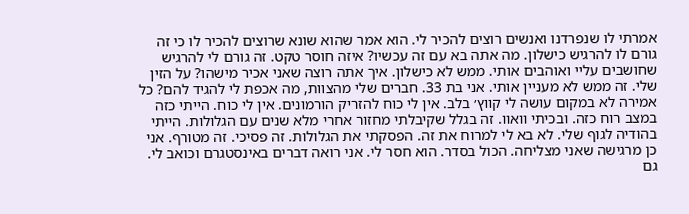אמרתי לו שנפרדנו ואנשים רוצים להכיר לי. הוא אמר שהוא שונא שרוצים להכיר לו כי זה גורם לו להרגיש כישלון. מה אתה בא עם זה עכשיו? איזה חוסר טקט. זה גורם לי להרגיש שחושבים עליי ואוהבים אותי. ממש לא כישלון. איך אתה רוצה שאני אכיר מישהו? על הזין שלי. זה ממש לא מעניין אותי. אני בת 33. חברים שלי מהצוות, מה אכפת לי להגיד להם? כל אמירה לא במקום עושה לי קווץ׳ בלב. אין לי כוח להזריק הורמונים. אין לי כוח. הייתי כזה במצב רוח כזה. ובכיתי וואוו. זה בגלל שקיבלתי מחזור אחרי מלא שנים עם הגלולות. הייתי בהודיה לגוף שלי. לא בא לי למרוח את זה. הפסקתי את הגלולות. זה פסיכי. זה מטורף. אני כן מרגישה שאני מצליחה. הכול בסדר. הוא חסר לי. אני רואה דברים באינסטגרם וכואב לי. גם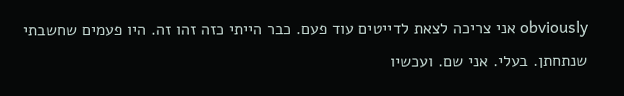obviously אני צריכה לצאת לדייטים עוד פעם. כבר הייתי כזה זהו זה. היו פעמים שחשבתי שנתחתן. בעלי. אני שם. ועכשיו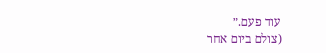עוד פעם.״
(צולם ביום אחר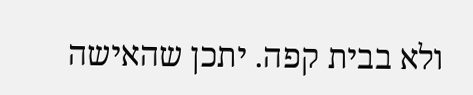ולא בבית קפה. יתכן שהאישה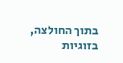בתוך החולצה, בזוגיות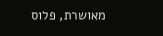מאושרת, פלוס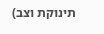תינוקת וצב)